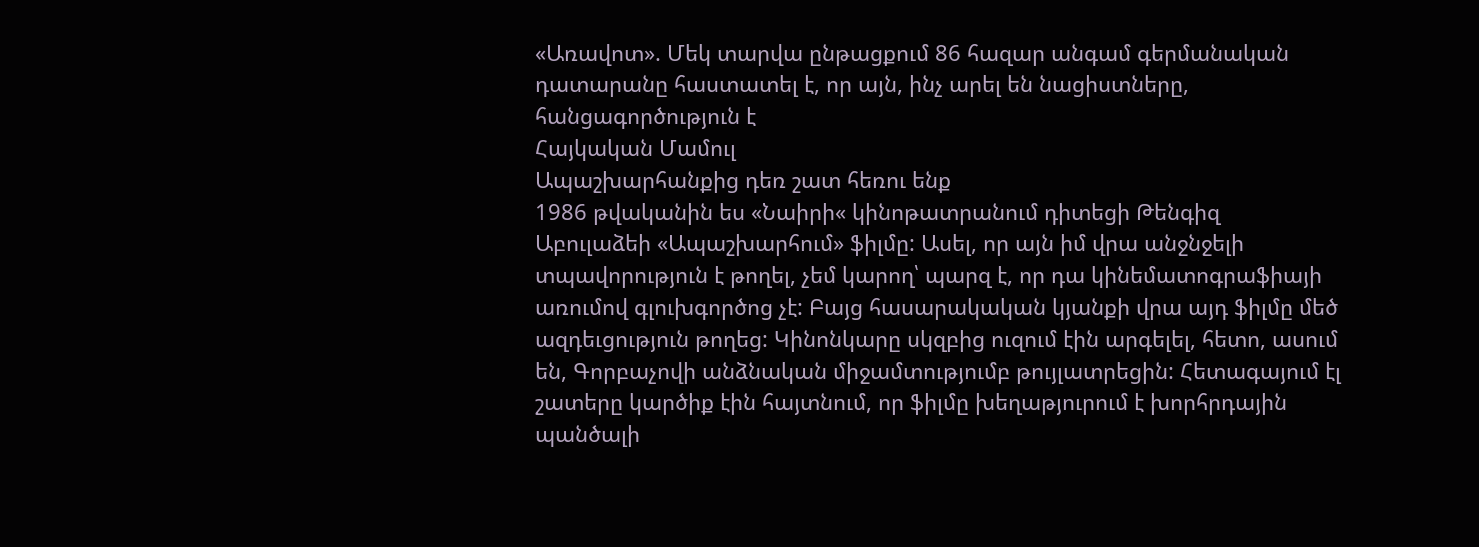«Առավոտ». Մեկ տարվա ընթացքում 86 հազար անգամ գերմանական դատարանը հաստատել է, որ այն, ինչ արել են նացիստները, հանցագործություն է
Հայկական Մամուլ
Ապաշխարհանքից դեռ շատ հեռու ենք
1986 թվականին ես «Նաիրի« կինոթատրանում դիտեցի Թենգիզ Աբուլաձեի «Ապաշխարհում» ֆիլմը: Ասել, որ այն իմ վրա անջնջելի տպավորություն է թողել, չեմ կարող՝ պարզ է, որ դա կինեմատոգրաֆիայի առումով գլուխգործոց չէ: Բայց հասարակական կյանքի վրա այդ ֆիլմը մեծ ազդեւցություն թողեց: Կինոնկարը սկզբից ուզում էին արգելել, հետո, ասում են, Գորբաչովի անձնական միջամտությումբ թույլատրեցին: Հետագայում էլ շատերը կարծիք էին հայտնում, որ ֆիլմը խեղաթյուրում է խորհրդային պանծալի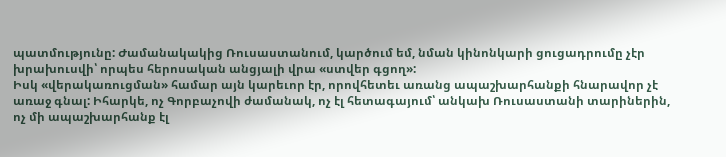պատմությունը: Ժամանակակից Ռուսաստանում, կարծում եմ, նման կինոնկարի ցուցադրումը չէր խրախուսվի՝ որպես հերոսական անցյալի վրա «ստվեր գցող»:
Իսկ «վերակառուցման» համար այն կարեւոր էր, որովհետեւ առանց ապաշխարհանքի հնարավոր չէ առաջ գնալ: Իհարկե, ոչ Գորբաչովի ժամանակ, ոչ էլ հետագայում՝ անկախ Ռուսաստանի տարիներին, ոչ մի ապաշխարհանք էլ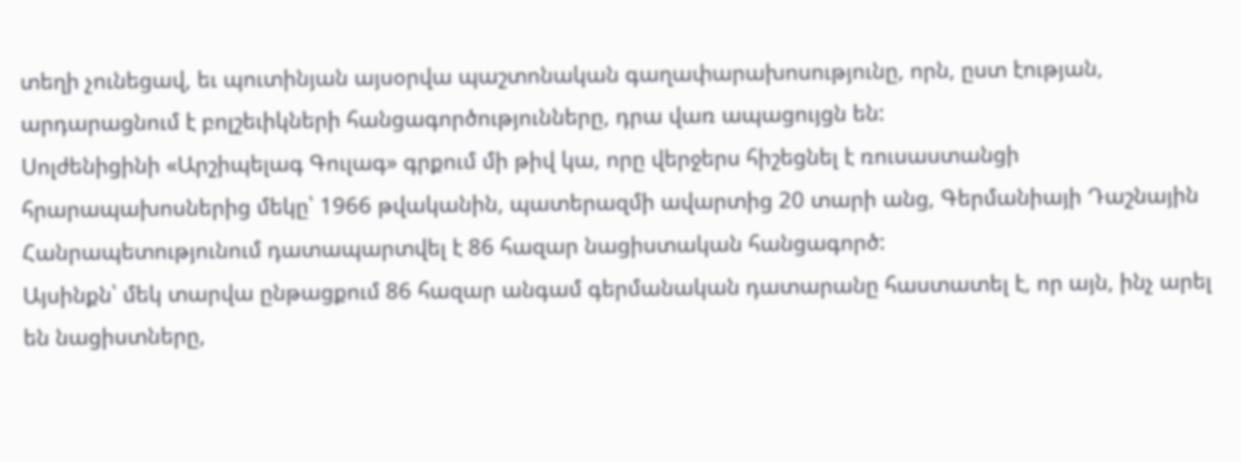տեղի չունեցավ, եւ պուտինյան այսօրվա պաշտոնական գաղափարախոսությունը, որն, ըստ էության, արդարացնում է բոլշեւիկների հանցագործությունները, դրա վառ ապացույցն են:
Սոլժենիցինի «Արշիպելագ Գուլագ» գրքում մի թիվ կա, որը վերջերս հիշեցնել է ռուսաստանցի հրարապախոսներից մեկը՝ 1966 թվականին, պատերազմի ավարտից 20 տարի անց, Գերմանիայի Դաշնային Հանրապետությունում դատապարտվել է 86 հազար նացիստական հանցագործ:
Այսինքն՝ մեկ տարվա ընթացքում 86 հազար անգամ գերմանական դատարանը հաստատել է, որ այն, ինչ արել են նացիստները,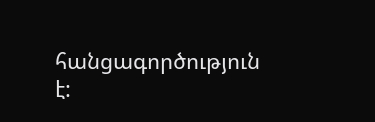հանցագործություն է: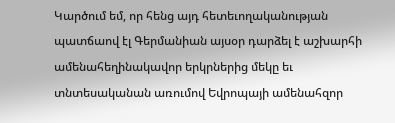Կարծում եմ, որ հենց այդ հետեւողականության պատճաով էլ Գերմանիան այսօր դարձել է աշխարհի ամենահեղինակավոր երկրներից մեկը եւ տնտեսականան առումով Եվրոպայի ամենահզոր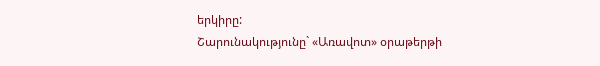երկիրը:
Շարունակությունը` «Առավոտ» օրաթերթի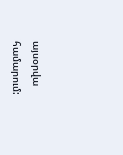այսօրվա համարում: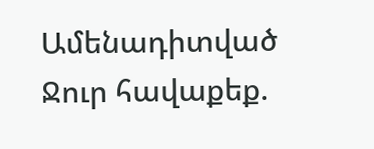Ամենադիտված
Ջուր հավաքեք.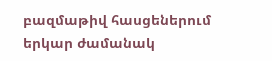բազմաթիվ հասցեներում երկար ժամանակ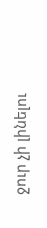ջուր չի լինելու